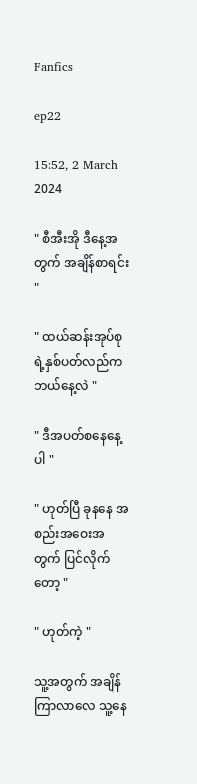Fanfics

ep22

15:52, 2 March 2024

" စီအီးအို ဒီနေ့အတွက် အချိန်စာရင်း "

" ထယ်ဆန်းအုပ်စုရဲ့နှစ်ပတ်လည်က ဘယ်နေ့လဲ "

" ဒီအပတ်စနေနေ့ပါ "

" ဟုတ်ပြီ ခုနနေ အစည်းအဝေးအတွက် ပြင်လိုက်တော့ "

" ဟုတ်ကဲ့ "

သူ့အတွက် အချိန်ကြာလာလေ သူ့နေ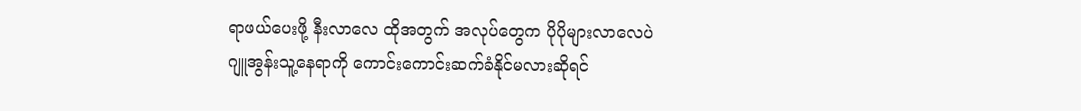ရာဖယ်ပေးဖို့ နီးလာလေ ထိုအတွက် အလုပ်တွေက ပိုပိုများလာလေပဲ ဂျူအွန်းသူ့နေရာကို ကောင်းကောင်းဆက်ခံနိုင်မလားဆိုရင်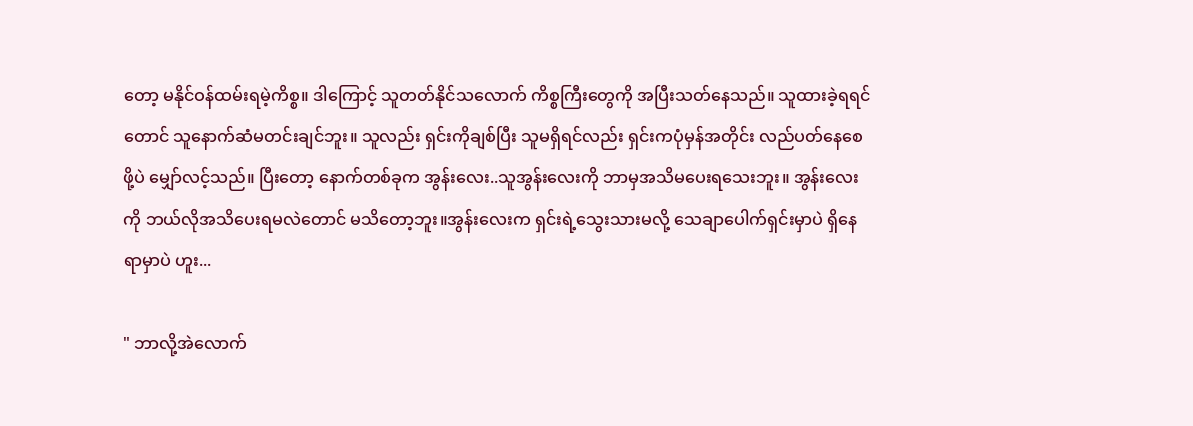တော့ မနိုင်ဝန်ထမ်းရမဲ့ကိစ္စ။ ဒါကြောင့် သူတတ်နိုင်သလောက် ကိစ္စကြီးတွေကို အပြီးသတ်နေသည်။ သူထားခဲ့ရရင်တောင် သူနောက်ဆံမတင်းချင်ဘူး။ သူလည်း ရှင်းကိုချစ်ပြီး သူမရှိရင်လည်း ရှင်းကပုံမှန်အတိုင်း လည်ပတ်နေစေဖို့ပဲ မျှော်လင့်သည်။ ပြီးတော့ နောက်တစ်ခုက အွန်းလေး..သူအွန်းလေးကို ဘာမှအသိမပေးရသေးဘူး။ အွန်းလေးကို ဘယ်လိုအသိပေးရမလဲတောင် မသိတော့ဘူး။အွန်းလေးက ရှင်းရဲ့သွေးသားမလို့ သေချာပေါက်ရှင်းမှာပဲ ရှိနေရာမှာပဲ ဟူး...

" ဘာလို့အဲလောက်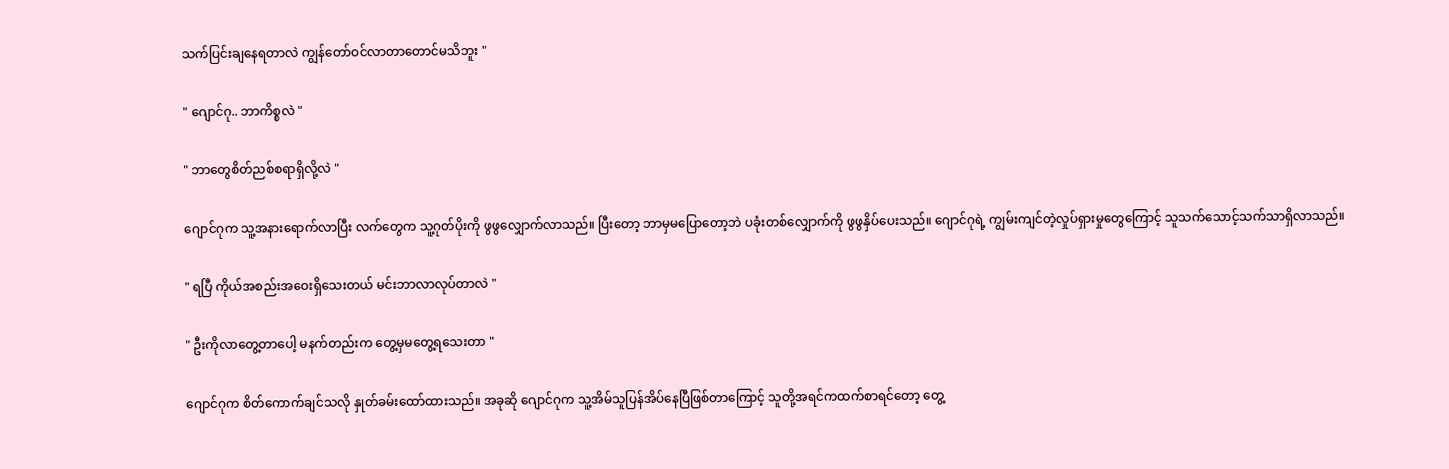သက်ပြင်းချနေရတာလဲ ကျွန်တော်ဝင်လာ‌တာတောင်မသိဘူး "

" ဂျောင်ဂု.. ဘာကိစ္စလဲ "

" ဘာတွေစိတ်ညစ်စရာရှိလို့လဲ "

ဂျောင်ဂုက သူ့အနားရောက်လာပြီး လက်တွေက သူ့ဂုတ်ပိုးကို ဖွဖွလျှောက်လာသည်။ ပြီးတော့ ဘာမှမပြောတော့ဘဲ ပခုံးတစ်လျှောက်ကို ဖွဖွနှိပ်ပေးသည်။ ဂျောင်ဂုရဲ့ ကျွမ်းကျင်တဲ့လှုပ်ရှားမှုတွေကြောင့် သူသက်သောင့်သက်သာရှိလာသည်။

" ရပြီ ကိုယ်အစည်းအဝေးရှိသေးတယ် မင်းဘာလာလုပ်တာလဲ "

" ဦးကိုလာတွေ့တာပေါ့ မနက်တည်းက တွေ့မှမတွေ့ရသေးတာ "

ဂျောင်ဂုက စိတ်ကောက်ချင်သလို နှုတ်ခမ်းထော်ထားသည်။ အခုဆို ဂျောင်ဂုက သူ့အိမ်သူပြန်အိပ်နေပြီဖြစ်တာကြောင့် သူတို့အရင်ကထက်စာရင်တော့ တွေ့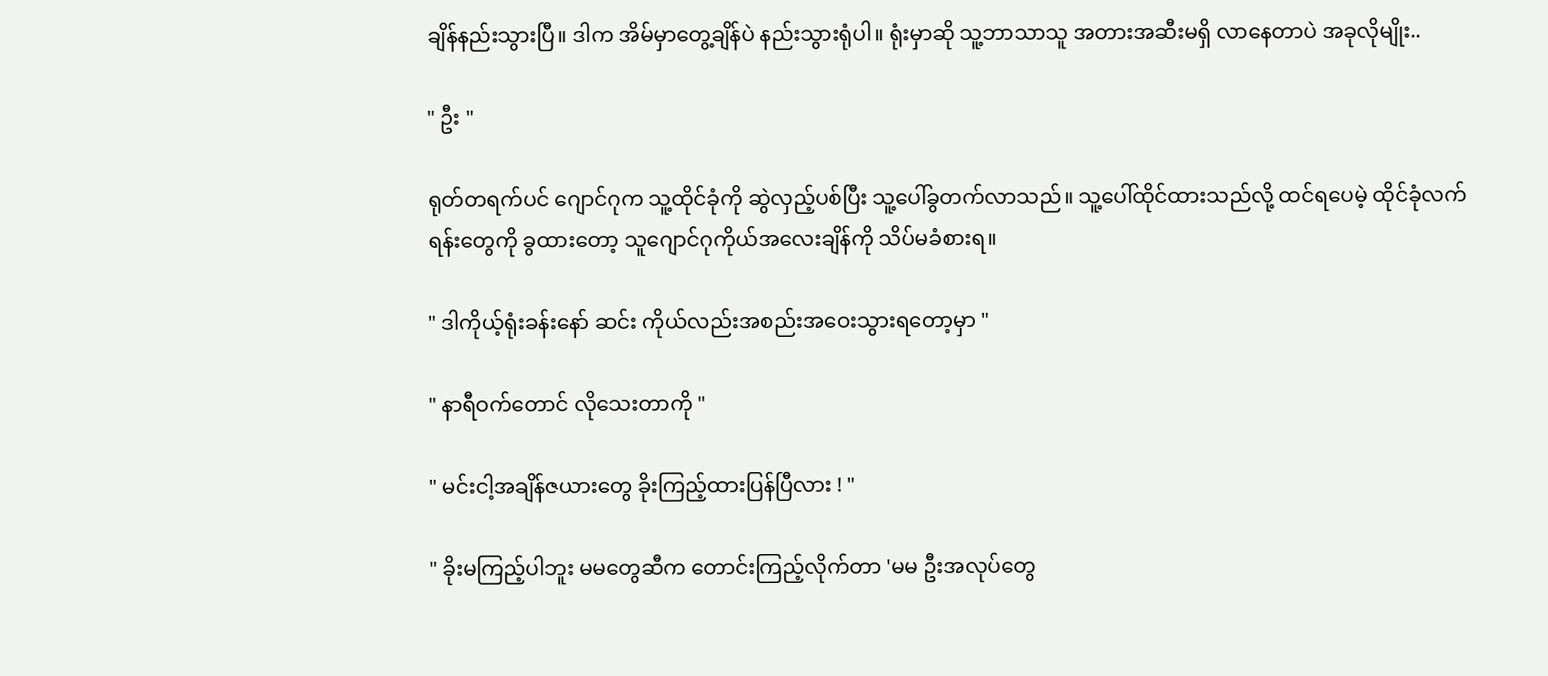ချိန်နည်းသွားပြီ။ ဒါက အိမ်မှာ‌တွေ့ချိန်ပဲ နည်းသွားရုံပါ။ ရုံးမှာဆို သူ့ဘာသာသူ အတားအဆီးမရှိ လာနေတာပဲ အခုလိုမျိုး..

" ဦး "

ရုတ်တရက်ပင် ဂျောင်ဂုက သူ့ထိုင်ခုံကို ဆွဲလှည့်ပစ်ပြီး သူ့ပေါ်ခွတက်လာသည်။ သူ့ပေါ်ထိုင်ထားသည်လို့ ထင်ရပေမဲ့ ထိုင်ခုံလက်ရန်းတွေကို ခွထားတော့ သူဂျောင်ဂုကိုယ်အလေးချိန်ကို သိပ်မခံစားရ။

" ဒါကိုယ့်ရုံးခန်းနော် ဆင်း ကိုယ်လည်းအစည်းအဝေးသွားရတော့မှာ "

" နာရီဝက်တောင် လိုသေးတာကို "

" မင်းငါ့အချိန်ဇယားတွေ ခိုးကြည့်ထားပြန်ပြီလား ! "

" ခိုးမကြည့်ပါဘူး မမတွေဆီက တောင်းကြည့်လိုက်တာ 'မမ ဦးအလုပ်တွေ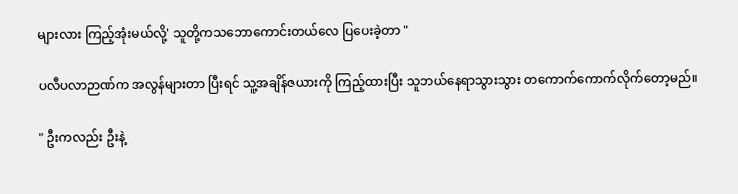များလား ကြည့်အုံးမယ်လို့' သူတို့ကသဘောကောင်းတယ်လေ ပြပေးခဲ့တာ "

ပလီပလာဉာဏ်က အလွန်များတာ ပြီးရင် သူ့အချိန်ဇယားကို ကြည့်ထားပြီး သူဘယ်နေရာသွားသွား တကောက်ကောက်လိုက်တော့မည်။

" ဦးကလည်း ဦးနဲ့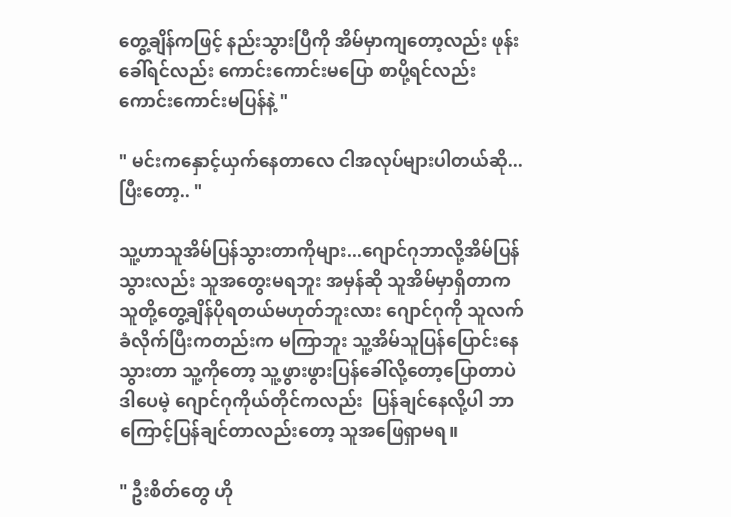တွေ့ချိန်ကဖြင့် နည်းသွားပြီကို အိမ်မှာကျတော့လည်း ဖုန်းခေါ်ရင်လည်း ကောင်းကောင်းမပြော စာပို့ရင်လည်း ကောင်းကောင်းမပြန်နဲ့ "

" မင်းကနှောင့်ယှက်နေတာလေ ငါအလုပ်များပါတယ်ဆို... ပြီးတော့.. "

သူ့ဟာသူအိမ်ပြန်သွားတာကိုများ...ဂျောင်ဂုဘာလို့အိမ်ပြန်သွားလည်း သူအတွေးမရဘူး အမှန်ဆို သူအိမ်မှာရှိတာက သူတို့တွေ့ချိန်ပိုရတယ်မဟုတ်ဘူးလား ဂျောင်ဂုကို သူလက်ခံလိုက်ပြီးကတည်းက မကြာဘူး သူ့အိမ်သူပြန်ပြောင်းနေသွားတာ သူ့ကိုတော့ သူ့ဖွားဖွားပြန်ခေါ်လို့တော့ပြောတာပဲ ဒါပေမဲ့ ဂျောင်ဂုကိုယ်တိုင်ကလည်း  ပြန်ချင်နေလို့ပါ ဘာကြောင့်ပြန်ချင်တာလည်းတော့ သူအဖြေရှာမရ။

" ဦးစိတ်တွေ ဟို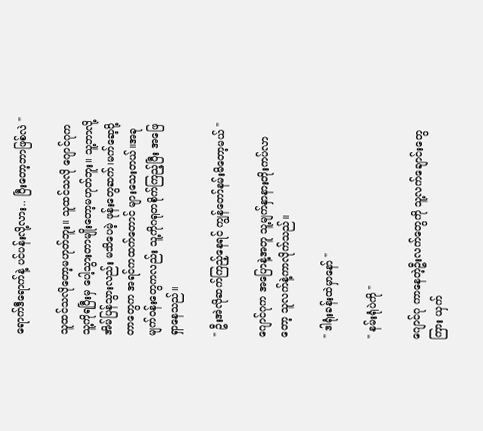ရောက်ဒီရောက်နဲ့ ပင်ပန်းလို့လား.. ပြီးတော့ဘာဖြစ်လဲ "

သူထင်သလိုတော့မဟုတ်ဘူး။ သူထင်သလို ဂျောင်ဂုကသူ့ကိုရပြီးမှ ပေါ့သွားတာမျိုးတော့မဟုတ်ဘူး။ သူ့ဘာလို့အိမ်ပြန်သွားလည်း မသိပေမဲ့ ဖုန်းတွေဆက်၊မက်ဆေ့ပို့တာတွေက အရင်ကထက်တောင် များသေးတယ်။အခုမျက်ဝန်းတွေကလည်း သူ့ကိုဂရုတစိုက်ကြည့်ပြီး အဖြေရှာနေသည်။

" ဦးအဲလိုဆက်ကြည့်နေရင် ကျွန်တော်နမ်းမိတော့မယ် "

ဂျောင်ဂုက အပြောနဲ့အတူ သူ့မျက်နှာနားတိုးကပ်လာတော့ သူလက်နဲ့ကာလိုက်သည်။

" ဒါရုံးခန်းထဲမှာနော် "

" နမ်းရုံပဲကို "

ဂျောင်ဂု ကာနေတဲ့ဦးလက်တွေကို သူ့လက်ချောင်းတွေကြား ယှက်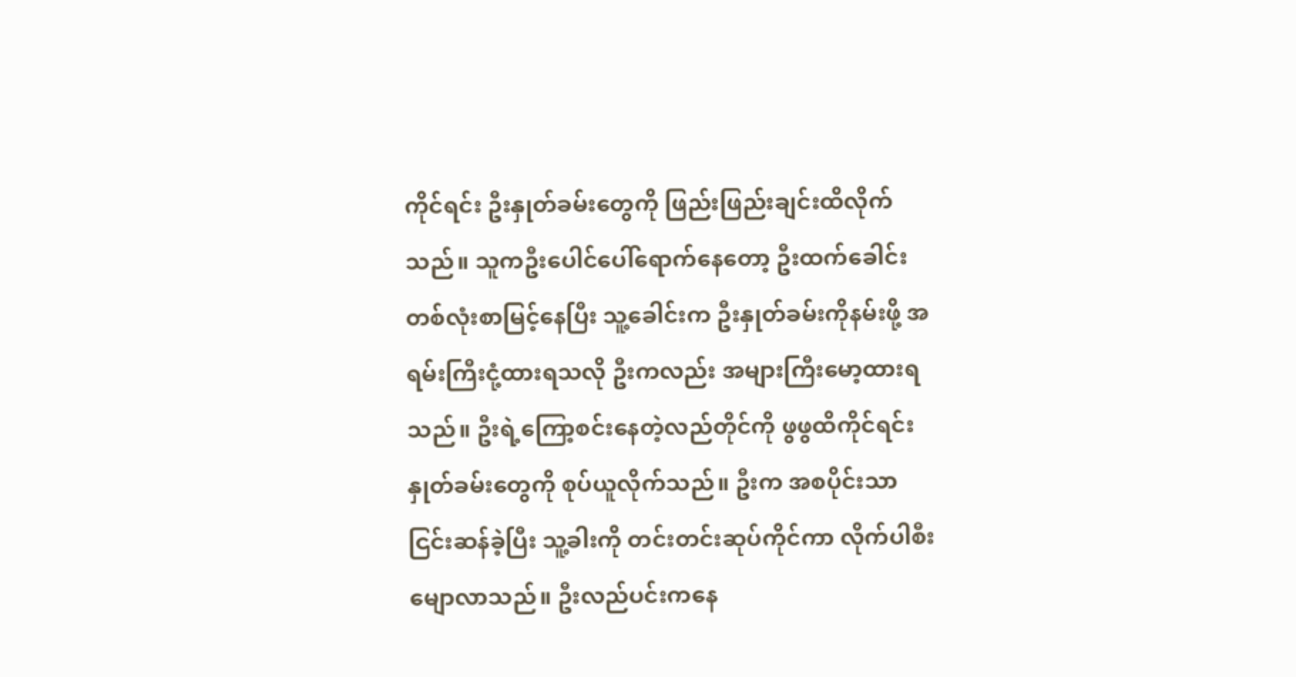ကိုင်ရင်း ဦးနှုတ်ခမ်းတွေကို ဖြည်းဖြည်းချင်းထိလိုက်သည်။ သူကဦးပေါင်ပေါ်ရောက်နေတော့ ဦးထက်ခေါင်းတစ်လုံးစာမြင့်နေပြီး သူ့ခေါင်းက ဦးနှုတ်ခမ်းကိုနမ်းဖို့ အရမ်းကြီးငုံ့ထားရသလို ဦးကလည်း အများကြီးမော့ထားရသည်။ ဦးရဲ့ကြော့စင်းနေတဲ့လည်တိုင်ကို ဖွဖွထိကိုင်ရင်း နှုတ်ခမ်းတွေကို စုပ်ယူလိုက်သည်။ ဦးက အစပိုင်းသာငြင်းဆန်ခဲ့ပြီး သူ့ခါးကို တင်းတင်းဆုပ်ကိုင်ကာ လိုက်ပါစီးမျောလာသည်။ ဦးလည်ပင်းကနေ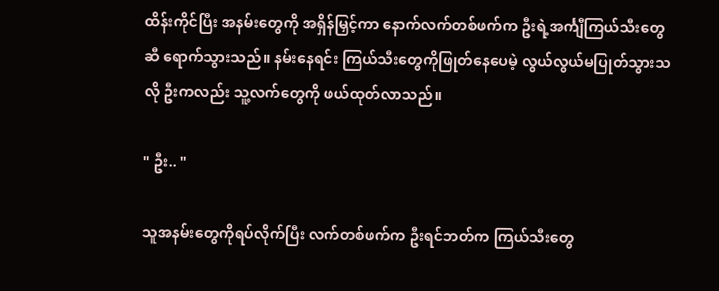ထိန်းကိုင်ပြီး အနမ်းတွေကို အရှိန်မြှင့်ကာ နောက်လက်တစ်ဖက်က ဦးရဲ့အင်္ကျီကြယ်သီးတွေဆီ ရောက်သွားသည်။ နမ်းနေရင်း ကြယ်သီးတွေကိုဖြုတ်နေပေမဲ့ လွယ်လွယ်မပြုတ်သွားသလို ဦးကလည်း သူ့လက်တွေကို ဖယ်ထုတ်လာသည်။

" ဦး.. "

သူအနမ်းတွေကိုရပ်လိုက်ပြီး လက်တစ်ဖက်က ဦးရင်ဘတ်က ကြယ်သီးတွေ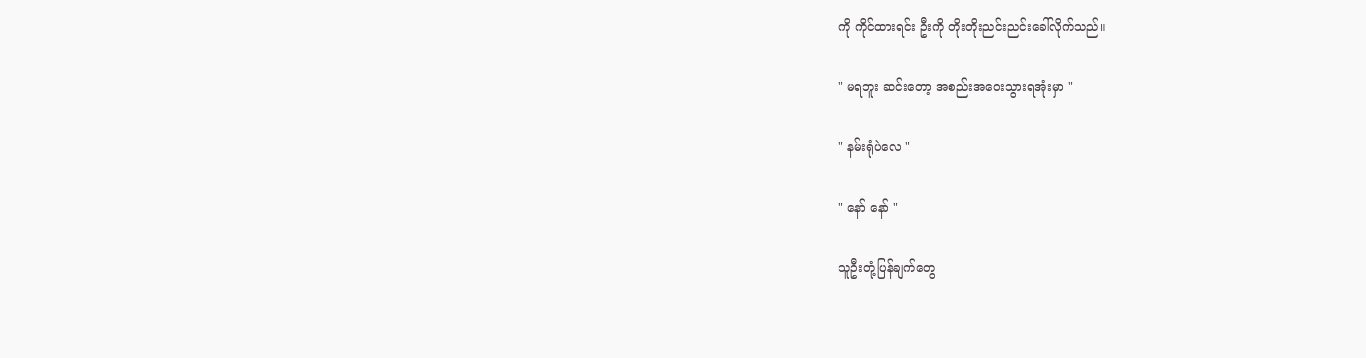ကို ကိုင်ထားရင်း ဦးကို တိုးတိုးညင်းညင်းခေါ်လိုက်သည်။

" မရဘူး ဆင်းတော့ အစည်းအဝေးသွားရအုံးမှာ "

" နမ်းရုံပဲလေ "

" နော် နော် "

သူဦးတုံ့ပြန်ချက်တွေ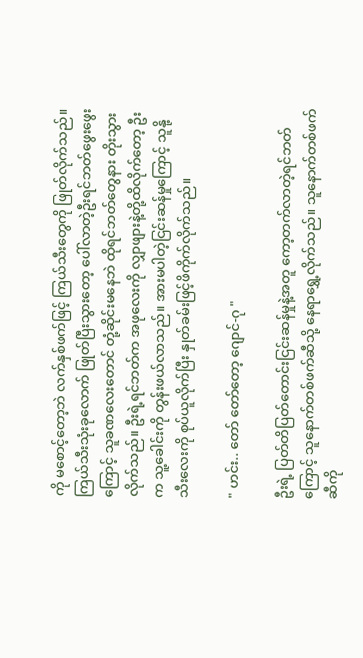ကို မစောင့်တော့ဘဲ လက်နှစ်ဖက်ဖြင့် ကြယ်သီးတွေကို ဖြုတ်လိုက်သည်။ ကြယ်သီးသုံးခုလောက် ဖြုတ်ပြီးသွားတော့ ပေါ်လာတဲ့ဦးရင်ဘတ်ဖွေးဖွေးကြောင့် သူခဏလေးတောင် တုံ့ဆိုင်းမနေဘဲ ထိုရင်ဘတ်တွေနား တိုးသွားလိုက်သည်။ ဦးရဲ့ရင်ဘတ်က အဖုလေးကို လျှာဖျားနဲ့တို့ထိလိုက်တော့ ဦးက သူ့ခေါင်းကို တွန်းဖယ်လာသည်။ အားမပါတဲ့ငြင်းဆန်မှုကြောင့် သူနို့သီးလေးကို စုပ်ယူလိုက်ပြီး နှုတ်ခမ်းဖြင့်ဖိကိုက်လိုက်သည်။

" ဟင်း.. တော် တော်တော့ ဂျောင်-ဂု "

ဦးရဲ့ ပြတ်တိပြတ်တောင်းငြင်းဆန်မှုနဲ့အတူ ကော့တက်လာတဲ့ရင်ဘတ်ကြောင့် သူနောက်တစ်ဖက်ဆီသို့ နေရာရွှေ့လိုက်သည်။ သူနောက်တစ်ဖက်ဆီကို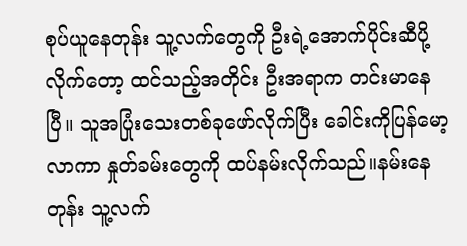စုပ်ယူနေတုန်း သူ့လက်တွေကို ဦးရဲ့အောက်ပိုင်းဆီပို့လိုက်တော့ ထင်သည့်အတိုင်း ဦးအရာက တင်းမာနေပြီ။ သူအပြုံးသေးတစ်ခုဖော်လိုက်ပြီး ခေါင်းကိုပြန်မော့လာကာ နှုတ်ခမ်းတွေကို ထပ်နမ်းလိုက်သည်။နမ်းနေတုန်း သူ့လက်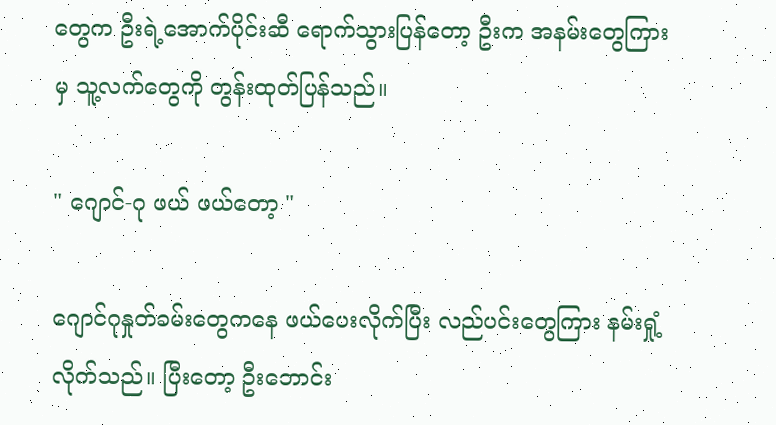တွေက ဦးရဲ့အောက်ပိုင်းဆီ ရောက်သွားပြန်တော့ ဦးက အနမ်းတွေကြားမှ သူ့လက်တွေကို တွန်းထုတ်ပြန်သည်။

" ဂျောင်-ဂု ဖယ် ဖယ်တော့ "

ဂျောင်ဂုနှုတ်ခမ်းတွေကနေ ဖယ်ပေးလိုက်ပြီး လည်ပင်းတွေကြား နမ်းရှုံ့လိုက်သည်။ ပြီးတော့ ဦးဘောင်း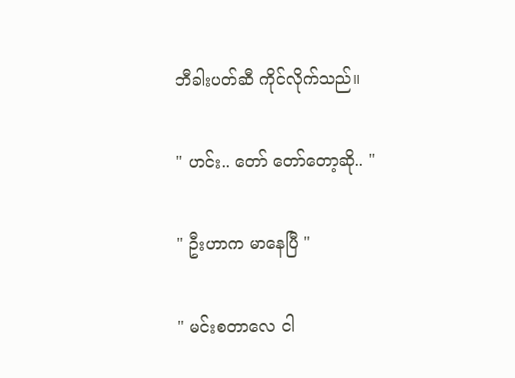ဘီခါးပတ်ဆီ ကိုင်လိုက်သည်။

" ဟင်း.. တော် တော်တော့ဆို.. "

" ဦးဟာက မာနေပြီ "

" မင်းစတာလေ ငါ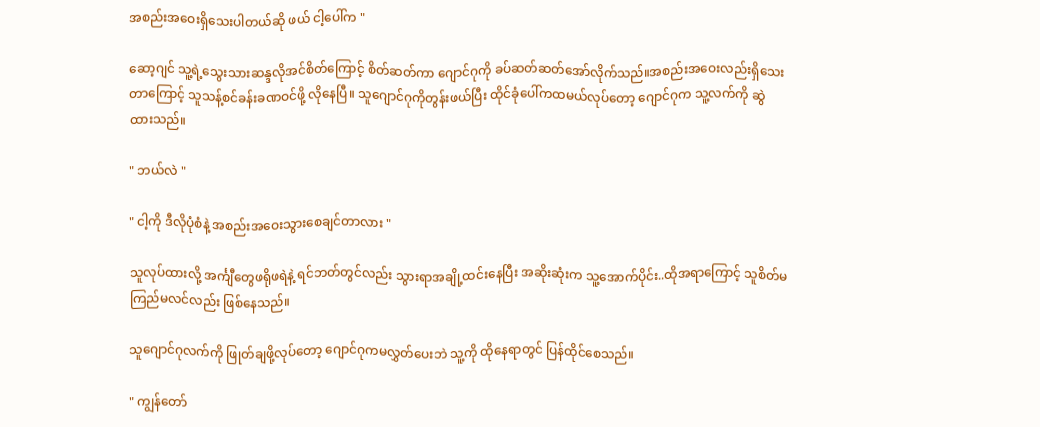အစည်းအဝေးရှိသေးပါတယ်ဆို ဖယ် ငါ့ပေါ်က "

ဆော့ဂျင် သူ့ရဲ့သွေးသားဆန္ဒလိုအင်စိတ်ကြောင့် စိတ်ဆတ်ကာ ဂျောင်ဂုကို ခပ်ဆတ်ဆတ်အော်လိုက်သည်။အစည်းအဝေးလည်းရှိသေးတာကြောင့် သူသန့်စင်ခန်းခဏဝင်ဖို့ လိုနေပြီ။ သူဂျောင်ဂုကိုတွန်းဖယ်ပြီး ထိုင်ခုံပေါ်ကထမယ်လုပ်တော့ ဂျောင်ဂုက သူ့လက်ကို ဆွဲထားသည်။

" ဘယ်လဲ "

" ငါ့ကို ဒီလိုပုံစံနဲ့ အစည်းအဝေးသွားစေချင်တာလား "

သူလုပ်ထားလို့ အင်္ကျီတွေဖရိုဖရဲနဲ့ ရင်ဘတ်တွင်လည်း သွားရာအချို့ထင်းနေပြီး အဆိုးဆုံးက သူ့အောက်ပိုင်း..ထိုအရာကြောင့် သူစိတ်မကြည်မလင်လည်း ဖြစ်နေသည်။

သူဂျောင်ဂုလက်ကို ဖြုတ်ချဖို့လုပ်တော့ ဂျောင်ဂုကမလွှတ်ပေးဘဲ သူ့ကို ထိုနေရာတွင် ပြန်ထိုင်စေသည်။

" ကျွန်တော်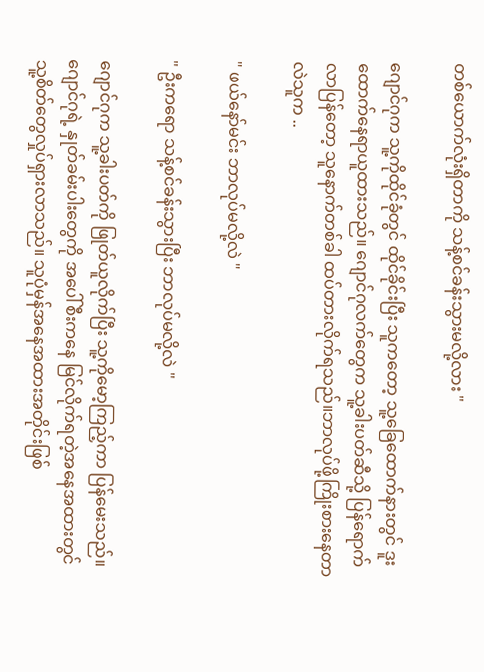တစ်ယောက်လုံးရှိတာကို သန့်စင်ခန်းသွားမလို့လား "

ဂျောင်ဂုက သူ့ကိုထိုင်ခုံတွင် ထိုင်ခိုင်းပြီး သူကတော့ သူ့ခြေထောက်နားတွင် ဒူးထောက်နေရာယူထားသည်။ ဂျောင်ဂုလက်တွေက သူ့ခါးပတ်ဆီသို့ ပြန်ရောက်လာပြန်တော့ သူနောက်တစ်ခါ ထပ်တားလိုက်ရသည်။ဘာလုပ်ဖို့ကြိုးစားနေတာလဲသူက ..

" ဖယ်နော်မင်း ဘာလုပ်မလို့လဲ "

" ဦးကရော သန့်စင်ခန်းသွားပြီး ဘာလုပ်မလို့လဲ "

ဂျောင်ဂုက သူ့ခါးပတ်ကို ဖြုတ်ယူလိုက်ပြီး သူ့ကိုမော့ကြည့်ကာ ပြန်မေးသည်။ ဂျောင်ဂုရဲ့ နှုတ်ခမ်းပါးတွေကို အပေါ်စီးကနေ မြင်လိုက်ရတဲ့အ‌နေအထားတွင် သူ့စိတ်တွေလှုပ်ရှားလာသည်။ သူပုံမှန်အနေအထားအတိုင်းဖြစ်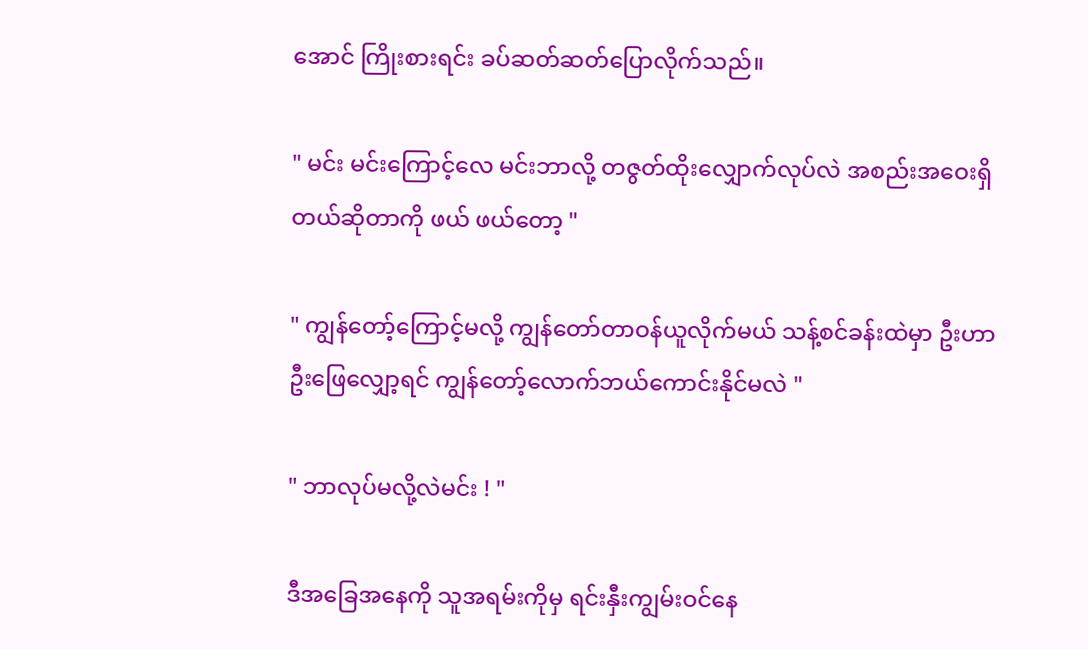အောင် ကြိုးစားရင်း ခပ်ဆတ်ဆတ်ပြောလိုက်သည်။

" မင်း မင်းကြောင့်လေ မင်းဘာလို့ တဇွတ်ထိုးလျှောက်လုပ်လဲ အစည်းအဝေးရှိတယ်ဆိုတာကို ဖယ် ဖယ်တော့ "

" ကျွန်တော့်ကြောင့်မလို့ ကျွန်တော်တာဝန်ယူလိုက်မယ် သန့်စင်ခန်းထဲမှာ ဦးဟာဦးဖြေလျှော့ရင် ကျွန်တော့်လောက်ဘယ်ကောင်းနိုင်မလဲ "

" ဘာလုပ်မလို့လဲမင်း ! "

ဒီအခြေအနေကို သူအရမ်းကိုမှ ရင်းနှီးကျွမ်းဝင်နေ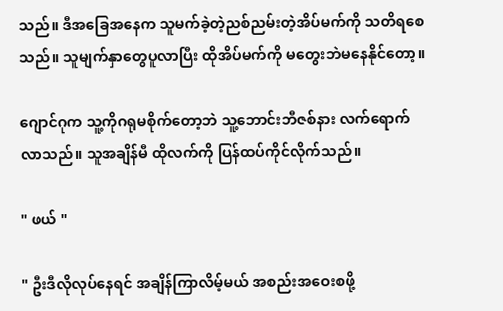သည်။ ဒီအခြေအနေက သူမက်ခဲ့တဲ့ညစ်ညမ်းတဲ့အိပ်မက်ကို သတိရစေသည်။ သူမျက်နှာတွေပူလာပြီး ထိုအိပ်မက်ကို မတွေးဘဲမနေနိုင်တော့။

ဂျောင်ဂုက သူ့ကိုဂရုမစိုက်တော့ဘဲ သူ့ဘောင်းဘီဇစ်နား လက်ရောက်လာသည်။ သူအချိန်မီ ထိုလက်ကို ပြန်ထပ်ကိုင်လိုက်သည်။

" ဖယ် "

" ဦးဒီလိုလုပ်နေရင် အချိန်ကြာလိမ့်မယ် အစည်းအဝေးစဖို့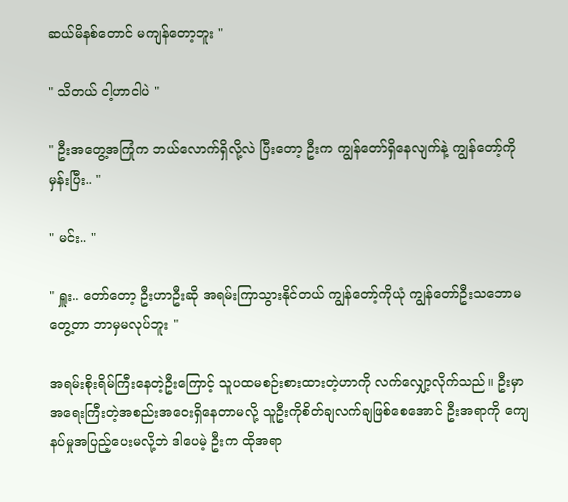ဆယ်မိနစ်တောင် မကျန်တော့ဘူး "

" သိတယ် ငါ့ဟာငါပဲ "

" ဦးအတွေ့အကြုံက ဘယ်လောက်ရှိလို့လဲ ပြီးတော့ ဦးက ကျွန်တော်ရှိနေလျက်နဲ့ ကျွန်တော့်ကိုမှန်းပြီး.. "

" မင်း.. "

" ရှူး.. တော်တော့ ဦးဟာဦးဆို အရမ်းကြာသွားနိုင်တယ် ကျွန်တော့်ကိုယုံ ကျွန်တော်ဦးသဘောမတွေ့တာ ဘာမှမလုပ်ဘူး "

အရမ်းစိုးရိမ်ကြီးနေတဲ့ဦးကြောင့် သူပထမစဉ်းစားထားတဲ့ဟာကို လက်လျှော့လိုက်သည်။ ဦးမှာ အရေးကြီးတဲ့အစည်းအဝေးရှိနေတာမလို့ သူဦးကိုစိတ်ချလက်ချဖြစ်စေအောင် ဦးအရာကို ကျေနပ်မှုအပြည့်ပေးမလို့ဘဲ ဒါပေမဲ့ ဦးက ထိုအရာ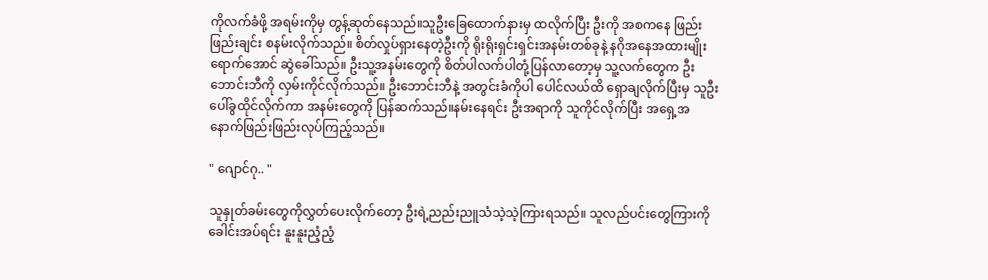ကိုလက်ခံဖို့ အရမ်းကိုမှ တွန့်ဆုတ်နေသည်။သူဦးခြေထောက်နားမှ ထလိုက်ပြီး ဦးကို အစကနေ ဖြည်းဖြည်းချင်း စနမ်းလိုက်သည်။ စိတ်လှုပ်ရှားနေတဲ့ဦးကို ရိုးရိုးရှင်းရှင်းအနမ်းတစ်ခုနဲ့ နဂိုအနေအထားမျိုးရောက်အောင် ဆွဲခေါ်သည်။ ဦးသူ့အနမ်းတွေကို စိတ်ပါလက်ပါတုံ့ပြန်လာတော့မှ သူ့လက်တွေက ဦးဘောင်းဘီကို လှမ်းကိုင်လိုက်သည်။ ဦးဘောင်းဘီနဲ့ အတွင်းခံကိုပါ ပေါင်လယ်ထိ ရှောချလိုက်ပြီးမှ သူဦးပေါ်ခွထိုင်လိုက်ကာ အနမ်းတွေကို ပြန်ဆက်သည်။နမ်းနေရင်း ဦးအရာကို သူကိုင်လိုက်ပြီး အရှေ့အနောက်ဖြည်းဖြည်းလုပ်ကြည့်သည်။

" ဂျောင်ဂု.. "

သူနှုတ်ခမ်းတွေကိုလွှတ်ပေးလိုက်တော့ ဦးရဲ့ညည်းညူသံသဲ့သဲ့ကြားရသည်။ သူလည်ပင်းတွေကြားကို ခေါင်းအပ်ရင်း နူးနူးညံ့ညံ့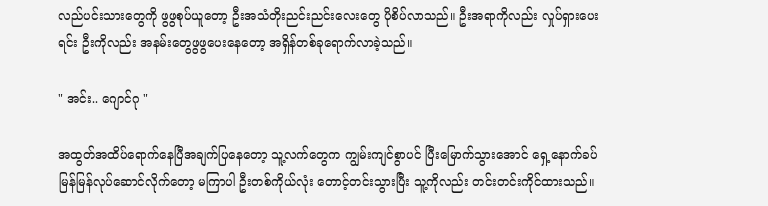လည်ပင်းသားတွေကို ဖွဖွစုပ်ယူတော့ ဦးအသံတိုးညင်းညင်းလေးတွေ ပိုစိပ်လာသည်။ ဦးအရာကိုလည်း လှုပ်ရှားပေးရင်း ဦးကိုလည်း အနမ်းတွေဖွဖွပေးနေတော့ အရှိန်တစ်ခုရောက်လာခဲ့သည်။

" အင်း.. ဂျောင်ဂု "

အထွတ်အထိပ်ရောက်နေပြီအချက်ပြနေတော့ သူ့လက်တွေက ကျွမ်းကျင်စွာပင် ပြီးမြောက်သွားအောင် ရှေ့နောက်ခပ်မြန်မြန်လုပ်ဆောင်လိုက်တော့ မကြာပါ ဦးတစ်ကိုယ်လုံး တောင့်တင်းသွားပြီး သူ့ကိုလည်း တင်းတင်းကိုင်ထားသည်။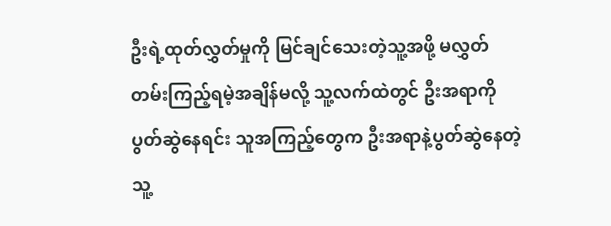ဦးရဲ့ထုတ်လွှတ်မှုကို မြင်ချင်သေးတဲ့သူ့အဖို့ မလွှတ်တမ်းကြည့်ရမဲ့အချိန်မလို့ သူ့လက်ထဲတွင် ဦးအရာကို‌ ပွတ်ဆွဲနေရင်း သူအကြည့်တွေက ဦးအရာနဲ့ပွတ်ဆွဲနေတဲ့ သူ့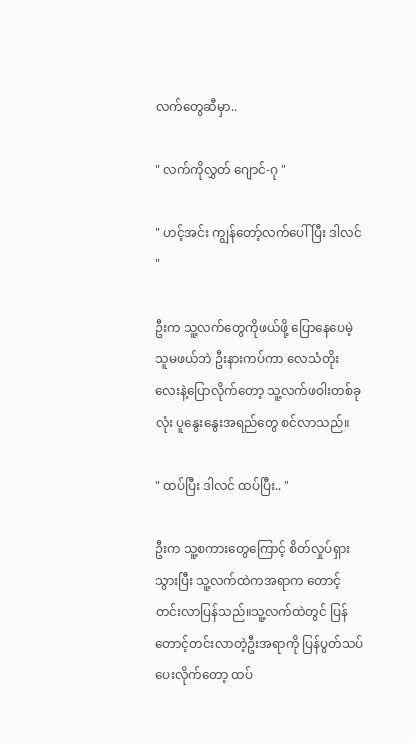လက်တွေဆီမှာ..

" လက်ကိုလွှတ် ဂျောင်-ဂု "

" ဟင့်အင်း ကျွန်တော့်လက်ပေါ်ပြီး ဒါလင် "

ဦးက သူ့လက်တွေကိုဖယ်ဖို့ ပြောနေပေမဲ့ သူမဖယ်ဘဲ ဦးနားကပ်ကာ လေသံတိုးလေးနဲ့ပြောလိုက်တော့ သူ့လက်ဖဝါးတစ်ခုလုံး ပူနွေးနွေးအရည်တွေ စင်လာသည်။

" ထပ်ပြီး ဒါလင် ထပ်ပြီး.. "

ဦးက သူ့စကားတွေကြောင့် စိတ်လှုပ်ရှားသွားပြီး သူ့လက်ထဲကအရာက တောင့်တင်းလာပြန်သည်။သူ့လက်ထဲတွင် ပြန်တောင့်တင်းလာတဲ့ဦးအရာကို ‌ပြန်ပွတ်သပ်ပေးလိုက်တော့ ထပ်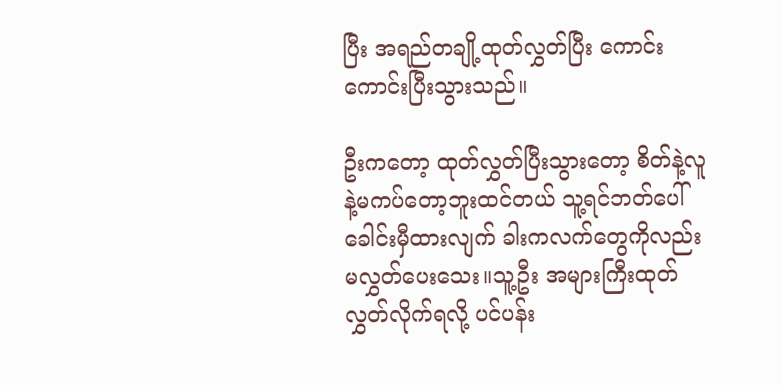ပြီး အရည်တချို့ထုတ်လွှတ်ပြီး ကောင်းကောင်းပြီးသွားသည်။

ဦးကတော့ ထုတ်လွှတ်ပြီးသွားတော့ စိတ်နဲ့လူနဲ့မကပ်တော့ဘူးထင်တယ် သူ့ရင်ဘတ်ပေါ်ခေါင်းမှီထားလျက် ခါးကလက်တွေကိုလည်း မလွှတ်ပေးသေး။သူ့‌ဦး အများကြီးထုတ်လွှတ်လိုက်ရလို့ ပင်ပန်း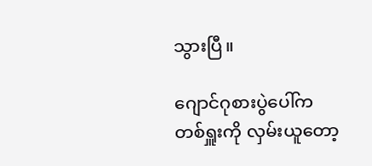သွားပြီ။

ဂျောင်ဂုစားပွဲပေါ်ကတစ်ရှူးကို လှမ်းယူတော့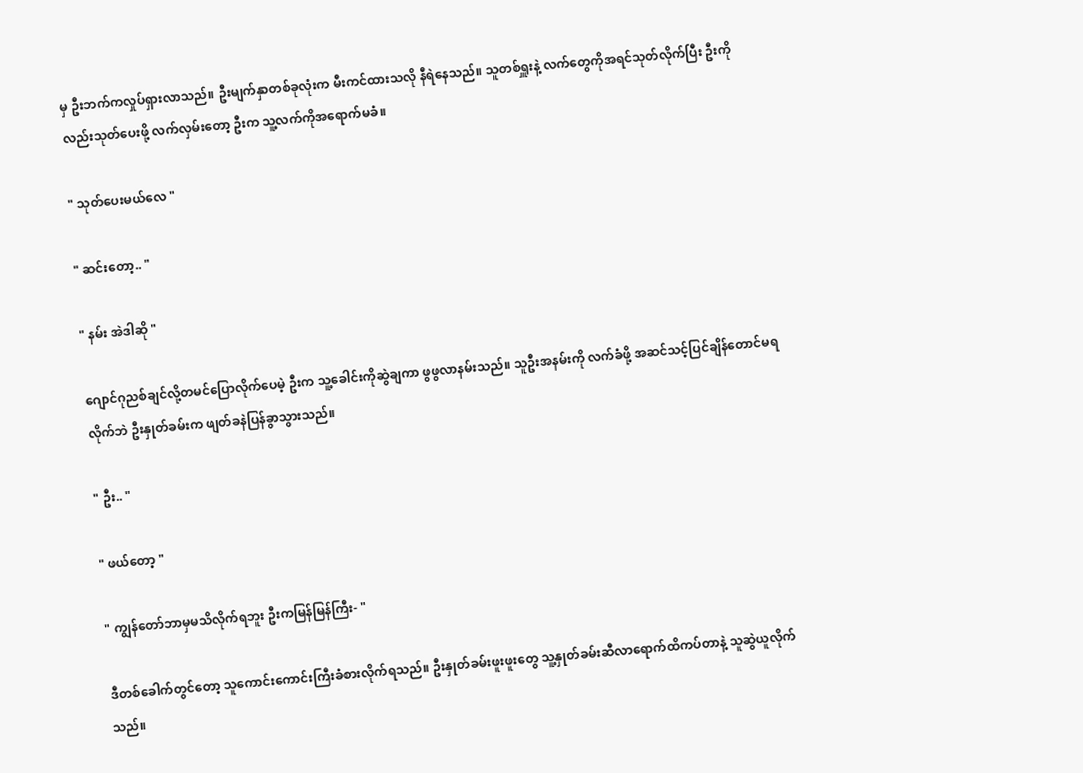မှ ဦးဘက်ကလှုပ်ရှားလာသည်။ ဦးမျက်နှာတစ်ခုလုံးက မီးကင်ထားသလို နီရဲနေသည်။ ‌သူတစ်ရှူးနဲ့ လက်တွေကိုအရင်သုတ်လိုက်ပြီး ဦးကိုလည်းသုတ်ပေးဖို့ လက်လှမ်းတော့ ဦးက သူ့လက်ကိုအရောက်မခံ။

" သုတ်ပေးမယ်လေ "

" ဆင်းတော့.. "

" နမ်း အဲဒါဆို "

ဂျောင်ဂုညစ်ချင်လို့တမင်ပြောလိုက်ပေမဲ့ ဦးက သူ့‌ခေါင်းကိုဆွဲချကာ ဖွဖွလာနမ်းသည်။ သူဦးအနမ်းကို လက်ခံဖို့ အဆင်သင့်ပြင်ချိန်တောင်မရလိုက်ဘဲ ဦးနှုတ်ခမ်းက ဖျတ်ခနဲပြန်ခွာသွားသည်။

" ဦး.. "

" ဖယ်တော့ "

" ကျွန်တော်ဘာမှမသိလိုက်ရဘူး ဦးကမြန်မြန်ကြီး- "

ဒီတစ်ခေါက်တွင်တော့ သူကောင်းကောင်းကြီးခံစားလိုက်ရသည်။ ဦးနှုတ်ခမ်းဖူးဖူးတွေ သူ့နှုတ်ခမ်းဆီလာရောက်ထိကပ်တာနဲ့ သူဆွဲယူလိုက်သည်။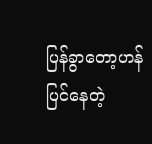ပြန်ခွာတော့ဟန်ပြင်နေတဲ့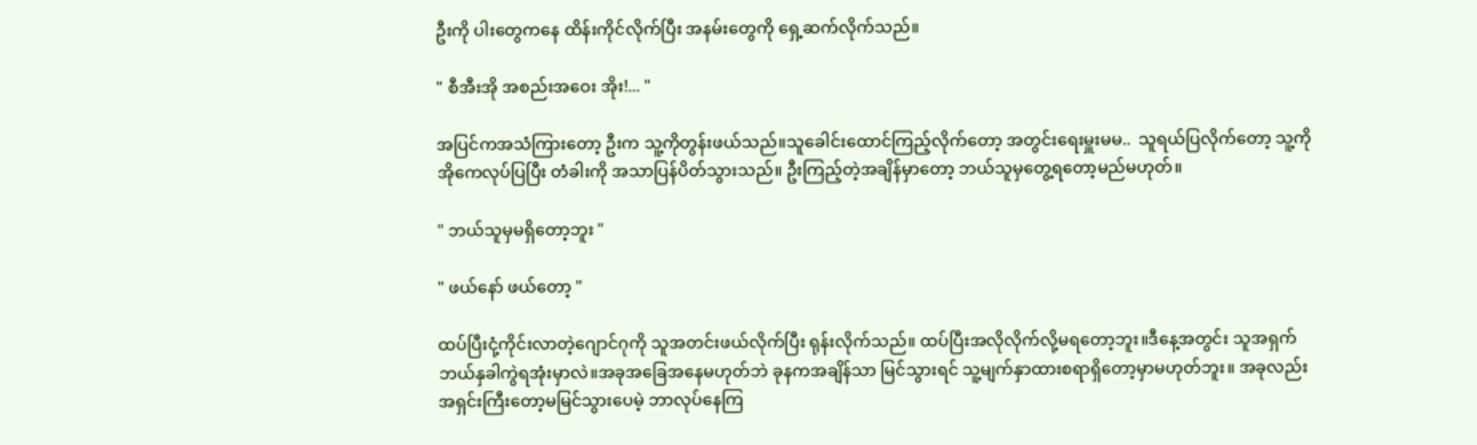ဦးကို ပါးတွေကနေ ထိန်းကိုင်လိုက်ပြီး အနမ်းတွေကို ရှေ့ဆက်လိုက်သည်။

" စီအီးအို အစည်းအဝေး အိုး!... "

အပြင်ကအသံကြားတော့ ဦးက သူ့ကိုတွန်းဖယ်သည်။သူခေါင်းထောင်ကြည့်လိုက်တော့ အတွင်းရေးမှူးမမ..  သူရယ်ပြလိုက်တော့ သူ့ကိုအိုကေလုပ်ပြပြီး တံခါးကို အသာပြန်ပိတ်သွားသည်။ ဦးကြည့်တဲ့အချိန်မှာတော့ ဘယ်သူမှတွေ့ရတော့မည်မဟုတ်။

" ဘယ်သူမှမရှိတော့ဘူး "

" ဖယ်နော် ဖယ်တော့ "

ထပ်ပြီးငုံ့ကိုင်းလာတဲ့ဂျောင်ဂုကို သူအတင်းဖယ်လိုက်ပြီး ရုန်းလိုက်သည်။ ထပ်ပြီးအလိုလိုက်လို့မရတော့ဘူး။ဒီနေ့အတွင်း သူအရှက်ဘယ်နှခါကွဲရအုံးမှာလဲ။အခုအခြေအနေမဟုတ်ဘဲ ခုနကအချိန်သာ မြင်သွားရင် သူ့မျက်နှာထားစရာရှိတော့မှာမဟုတ်ဘူး။ အခုလည်း အရှင်းကြီးတော့မမြင်သွားပေမဲ့ ဘာလုပ်နေကြ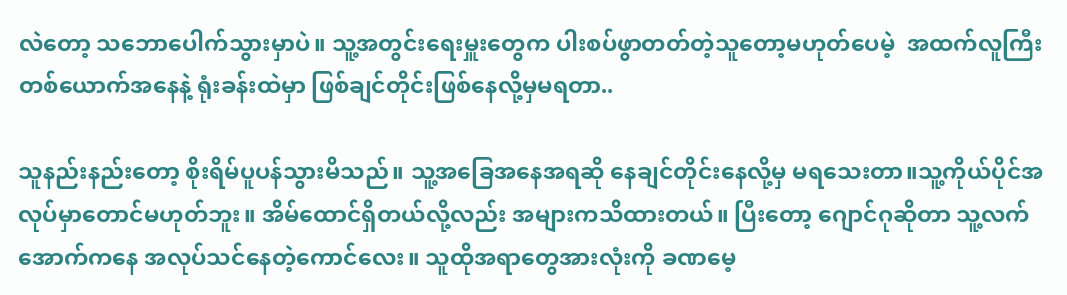လဲတော့ သဘောပေါက်သွားမှာပဲ။ သူ့အတွင်းရေးမှူးတွေက ပါးစပ်ဖွာတတ်တဲ့သူ‌တော့မဟုတ်ပေမဲ့  အထက်လူကြီးတစ်ယောက်အနေနဲ့ ရုံးခန်းထဲမှာ ဖြစ်ချင်တိုင်းဖြစ်နေလို့မှမရတာ..

သူနည်းနည်းတော့ စိုးရိမ်ပူပန်သွားမိသည်။ သူ့အခြေအနေအရဆို နေချင်တိုင်းနေလို့မှ မရသေးတာ။သူ့ကိုယ်ပိုင်အလုပ်မှာတောင်မဟုတ်ဘူး။ အိမ်ထောင်ရှိတယ်လို့လည်း အများကသိထားတယ်။ ပြီးတော့ ဂျောင်ဂုဆိုတာ သူ့လက်အောက်ကနေ အလုပ်သင်နေတဲ့ကောင်လေး။ သူထိုအရာတွေအားလုံးကို ခဏမေ့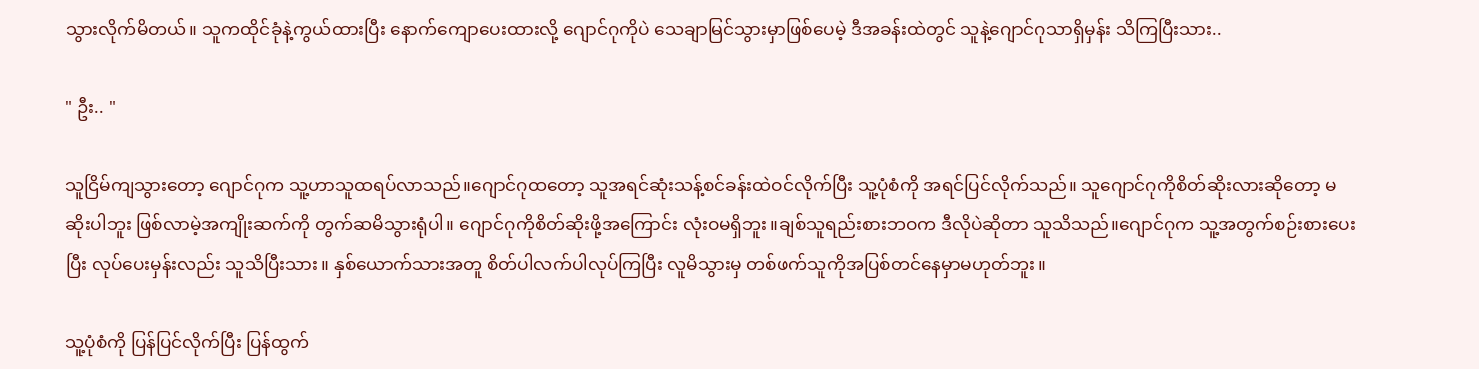သွားလိုက်မိတယ်။ သူကထိုင်ခုံနဲ့ကွယ်ထားပြီး နောက်ကျောပေးထားလို့ ဂျောင်ဂုကိုပဲ သေချာမြင်သွားမှာဖြစ်ပေမဲ့ ဒီအခန်းထဲတွင် သူနဲ့ဂျောင်ဂုသာရှိမှန်း သိကြပြီးသား..

" ဦး.. "

သူငြိမ်ကျသွားတော့ ဂျောင်ဂုက သူ့ဟာသူထရပ်လာသည်။ဂျောင်ဂုထတော့ သူအရင်ဆုံးသန့်စင်ခန်းထဲဝင်လိုက်ပြီး သူ့ပုံစံကို အရင်ပြင်လိုက်သည်။ သူဂျောင်ဂုကိုစိတ်ဆိုးလားဆိုတော့ မဆိုးပါဘူး ဖြစ်လာမဲ့အကျိုးဆက်ကို တွက်ဆမိသွားရုံပါ။ ဂျောင်ဂုကိုစိတ်ဆိုးဖို့အကြောင်း လုံးဝမရှိဘူး။ချစ်သူရည်းစားဘဝက ဒီလိုပဲဆိုတာ သူသိသည်။ဂျောင်ဂုက သူ့အတွက်စဉ်းစားပေးပြီး လုပ်ပေးမှန်းလည်း သူသိပြီးသား။ နှစ်ယောက်သားအတူ စိတ်ပါလက်ပါလုပ်ကြပြီး လူမိသွားမှ တစ်ဖက်သူကိုအပြစ်တင်နေမှာမဟုတ်ဘူး။

သူ့ပုံစံကို ပြန်ပြင်လိုက်ပြီး ပြန်ထွက်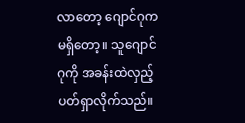လာတော့ ဂျောင်ဂုကမရှိတော့။ သူဂျောင်ဂုကို အခန်းထဲလှည့်ပတ်ရှာလိုက်သည်။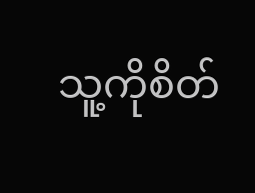သူ့ကိုစိတ်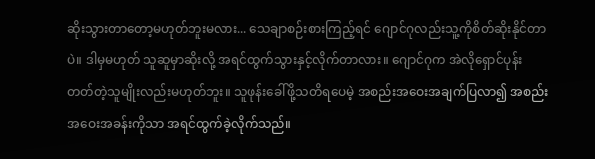ဆိုးသွားတာတော့မဟုတ်ဘူးမလား... သေချာစဉ်းစားကြည့်ရင် ဂျောင်ဂုလည်းသူ့ကိုစိတ်ဆိုးနိုင်တာပဲ။ ဒါမှမဟုတ် သူဆူမှာဆိုးလို့ အရင်ထွက်သွားနှင့်လိုက်တာလား။ ဂျောင်ဂုက အဲလိုရှောင်ပုန်းတတ်တဲ့သူမျိုးလည်းမဟုတ်ဘူး။ သူဖုန်းခေါ်ဖို့သတိရပေမဲ့ အစည်းအဝေးအချက်ပြလာ၍ အစည်းအဝေးအခန်းကိုသာ အရင်ထွက်ခဲ့လိုက်သည်။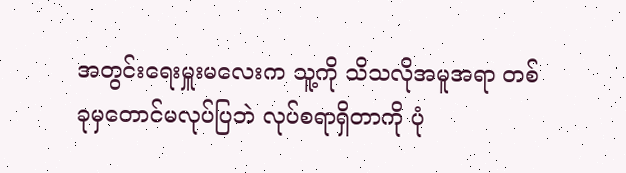အတွင်းရေးမှူးမလေးက သူ့ကို သိသလိုအမူအရာ တစ်ခုမှတောင်မလုပ်ပြဘဲ လုပ်စရာရှိတာကို ပုံ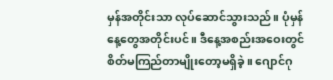မှန်အတိုင်းသာ လုပ်ဆောင်သွားသည်။ ပုံမှန်နေ့တွေအတိုင်းပင်။ ဒီနေ့အစည်းအဝေးတွင် စိတ်မကြည်တာမျိုးတော့မရှိခဲ့။ ဂျောင်ဂု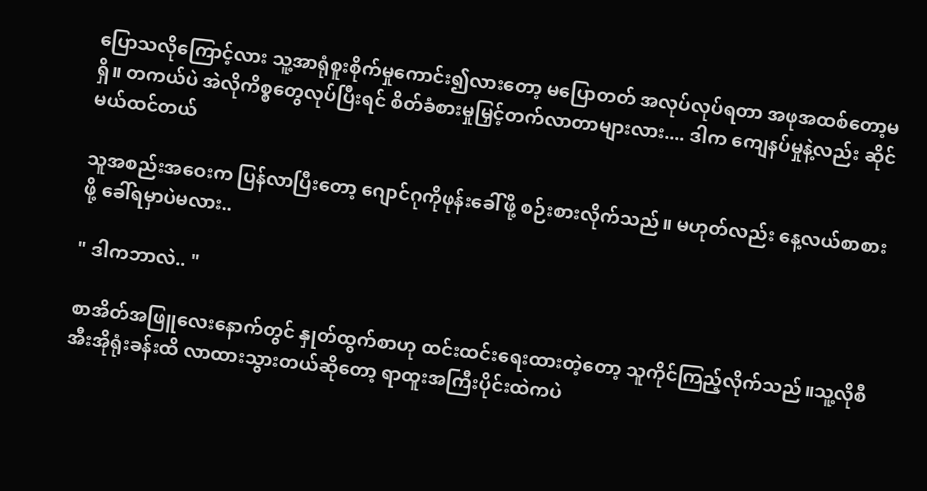ပြောသလိုကြောင့်လား သူ့အာရုံစူးစိုက်မှုကောင်း၍လားတော့ မပြောတတ် အလုပ်လုပ်ရတာ အဖုအထစ်တော့မရှိ။ တကယ်ပဲ အဲလိုကိစ္စတွေလုပ်ပြီးရင် စိတ်ခံစားမှုမြှင့်တက်လာတာများလား.... ဒါက ကျေနပ်မှုနဲ့လည်း ဆိုင်မယ်ထင်တယ်

သူအစည်းအဝေးက ပြန်လာပြီးတော့ ဂျောင်ဂုကိုဖုန်းခေါ်ဖို့ စဉ်းစားလိုက်သည်။ မဟုတ်လည်း နေ့လယ်စာစားဖို့ ခေါ်ရမှာပဲမလား..

" ဒါကဘာလဲ.. "

စာအိတ်အဖြူလေးနောက်တွင် နှုတ်ထွက်စာဟု ထင်းထင်းရေးထားတဲ့တော့ သူကိုင်ကြည့်လိုက်သည်။သူ့လိုစီအီးအိုရုံးခန်းထိ လာထားသွားတယ်ဆိုတော့ ရာထူးအကြီးပိုင်းထဲကပဲ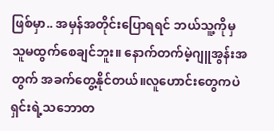ဖြစ်မှာ.. အမှန်အတိုင်းပြောရရင် ဘယ်သူ့ကိုမှ သူမထွက်စေချင်ဘူး။ နောက်တက်မဲ့ဂျူအွန်းအတွက် အခက်တွေ့နိုင်တယ်။လူဟောင်းတွေကပဲ ရှင်းရဲ့သဘောတ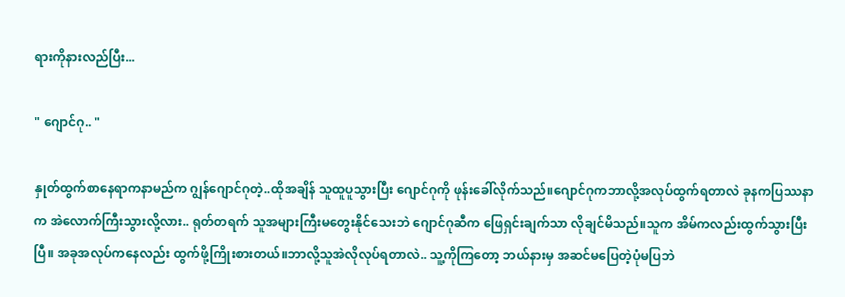ရားကိုနားလည်ပြီး...

" ဂျောင်ဂု.. "

နှုတ်ထွက်စာနေရာကနာမည်က ဂျွန်ဂျောင်ဂုတဲ့..ထိုအချိန် သူထူပူသွားပြီး ဂျောင်ဂုကို ဖုန်းခေါ်လိုက်သည်။ဂျောင်ဂုကဘာလို့အလုပ်ထွက်ရတာလဲ ခုနကပြဿနာက အဲလောက်ကြီးသွားလို့လား.. ရုတ်တရက် သူအများကြီးမတွေးနိုင်သေးဘဲ ဂျောင်ဂုဆီက ဖြေရှင်းချက်သာ လိုချင်မိသည်။သူက အိမ်ကလည်းထွက်သွားပြီးပြီ။ အခုအလုပ်ကနေလည်း ထွက်ဖို့ကြိုးစားတယ်။ဘာလို့သူအဲလိုလုပ်ရတာလဲ.. သူ့ကိုကြတော့ ဘယ်နားမှ အဆင်မပြေတဲ့ပုံမပြဘဲ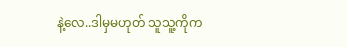နဲ့လေ..ဒါမှမဟုတ် သူသူ့ကိုက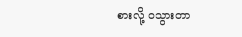စားလို့ ဝသွားတာ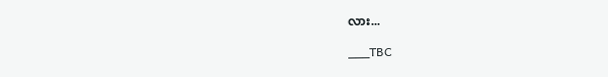လား...

___TBC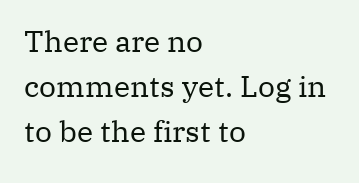There are no comments yet. Log in to be the first to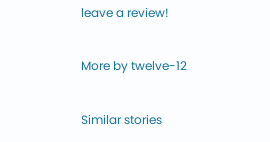leave a review!

More by twelve-12

Similar stories